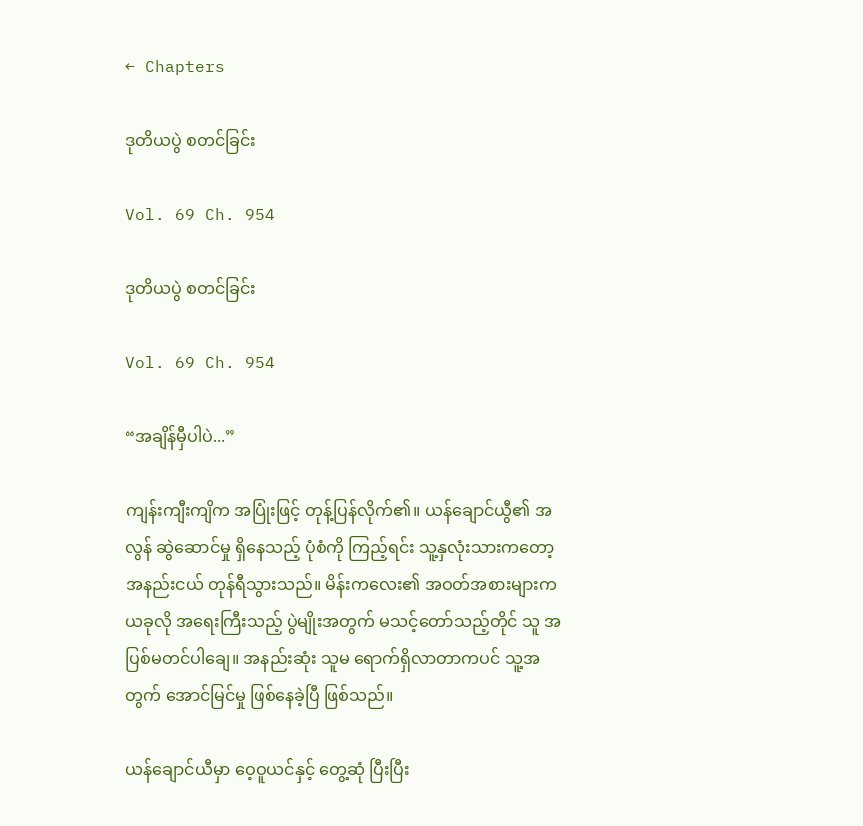← Chapters

ဒုတိယပွဲ စတင်ခြင်း

Vol. 69 Ch. 954

ဒုတိယပွဲ စတင်ခြင်း

Vol. 69 Ch. 954

“အချိန်မှီပါပဲ...”

ကျန်းကျီးကျိက အပြုံးဖြင့် တုန့်ပြန်လိုက်၏။ ယန်ချောင်ယွီ၏ အလွန် ဆွဲဆောင်မှု ရှိနေသည့် ပုံစံကို ကြည့်ရင်း သူ့နှလုံးသားကတော့ အနည်းငယ် တုန်ရီသွားသည်။ မိန်းကလေး၏ အဝတ်အစားများက ယခုလို အရေးကြီးသည့် ပွဲမျိုးအတွက် မသင့်တော်သည့်တိုင် သူ အပြစ်မတင်ပါချေ။ အနည်းဆုံး သူမ ရောက်ရှိလာတာကပင် သူ့အတွက် အောင်မြင်မှု ဖြစ်နေခဲ့ပြီ ဖြစ်သည်။

ယန်ချောင်ယီမှာ ဝေ့ဝူယင်နှင့် တွေ့ဆုံ ပြီးပြီး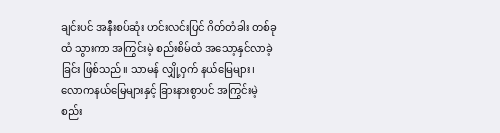ချင်းပင် အနီးစပ်ဆုံး ဟင်းလင်းပြင် ဂိတ်တံခါး တစ်ခုထံ သွားကာ အကြွင်းမဲ့ စည်းစိမ်ထံ အသော့နှင်လာခဲ့ခြင်း ဖြစ်သည်။ သာမန် လျှို့ဝှက် နယ်မြေများ၊ လောကနယ်မြေများနှင့် ခြားနားစွာပင် အကြွင်းမဲ့ စည်း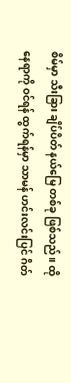စိမ်မှာ သီးခြား ချိပ်ပိတ် နယ်မြေ တစ်ခု ဖြစ်သည်။ ထိုနေရာကို ဝင်ရန် ထွက်ရန်မှာ သာမန် ဟင်းလင်းပြင် ဂိတ်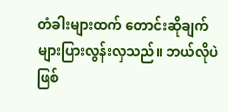တံခါးများထက် တောင်းဆိုချက် များပြားလွန်းလှသည်။ ဘယ်လိုပဲဖြစ်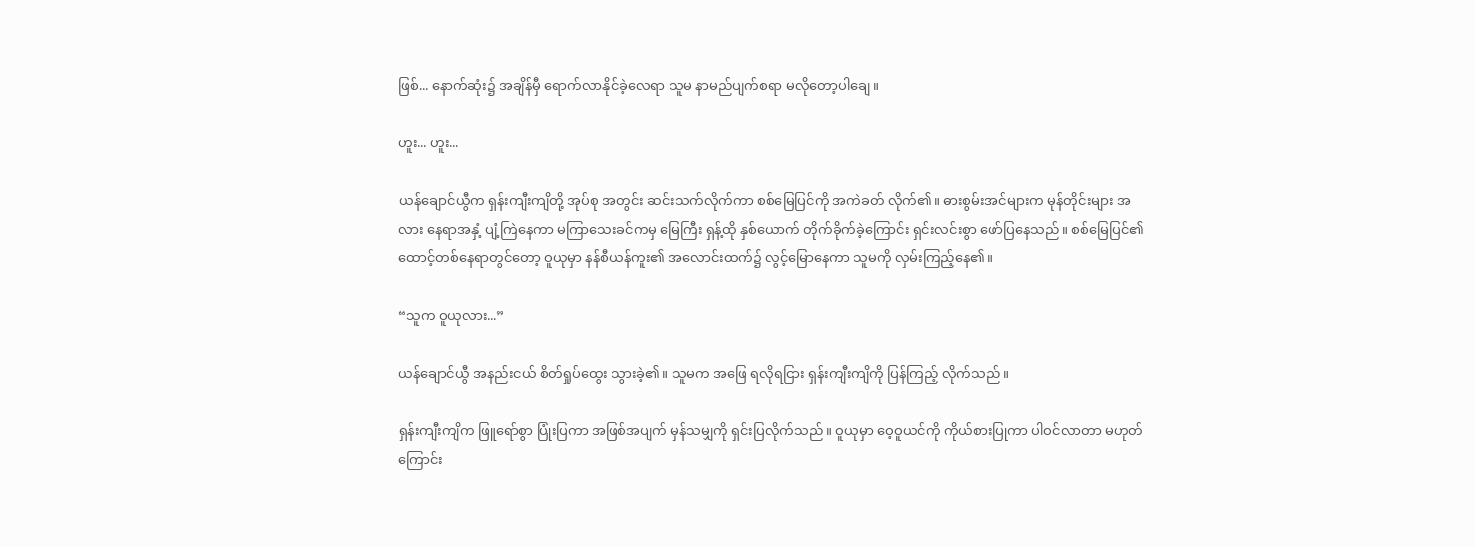ဖြစ်... နောက်ဆုံး၌ အချိန်မှီ ရောက်လာနိုင်ခဲ့လေရာ သူမ နာမည်ပျက်စရာ မလိုတော့ပါချေ။

ဟူး... ဟူး...

ယန်ချောင်ယွီက ရှန်းကျီးကျိတို့ အုပ်စု အတွင်း ဆင်းသက်လိုက်ကာ စစ်မြေပြင်ကို အကဲခတ် လိုက်၏။ ဓားစွမ်းအင်များက မုန်တိုင်းများ အလား နေရာအနှံ့ ပျံ့ကြဲနေကာ မကြာသေးခင်ကမှ မြေကြီး ရှန့်ထို နှစ်ယောက် တိုက်ခိုက်ခဲ့ကြောင်း ရှင်းလင်းစွာ ဖော်ပြနေသည်။ စစ်မြေပြင်၏ ထောင့်တစ်နေရာတွင်တော့ ဝူယုမှာ နန်စီယန်ကူး၏ အလောင်းထက်၌ လွင့်မြောနေကာ သူမကို လှမ်းကြည့်နေ၏။

“သူက ဝူယုလား...”

ယန်ချောင်ယွီ အနည်းငယ် စိတ်ရှုပ်ထွေး သွားခဲ့၏။ သူမက အဖြေ ရလိုရငြား ရှန်းကျီးကျိကို ပြန်ကြည့် လိုက်သည်။

ရှန်းကျီးကျိက ဖြူရော်စွာ ပြုံးပြကာ အဖြစ်အပျက် မှန်သမျှကို ရှင်းပြလိုက်သည်။ ဝူယုမှာ ဝေ့ဝူယင်ကို ကိုယ်စားပြုကာ ပါဝင်လာတာ မဟုတ်ကြောင်း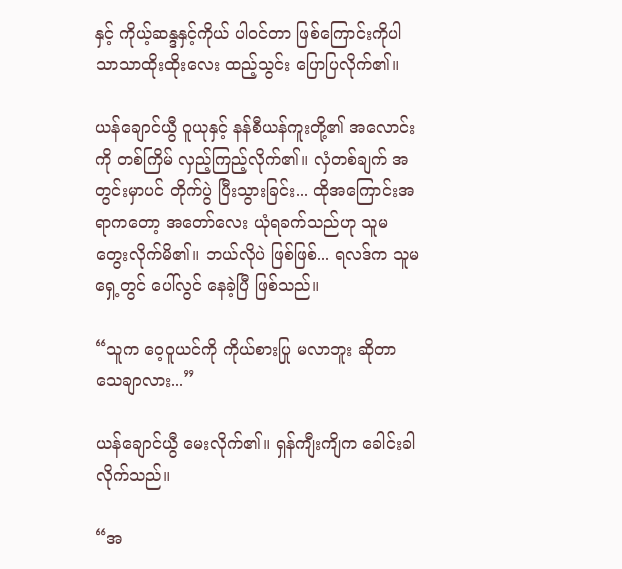နှင့် ကိုယ့်ဆန္ဒနှင့်ကိုယ် ပါဝင်တာ ဖြစ်ကြောင်းကိုပါ သာသာထိုးထိုးလေး ထည့်သွင်း ပြောပြလိုက်၏။

ယန်ချောင်ယွီ ဝူယုနှင့် နန်စီယန်ကူးတို့၏ အလောင်းကို တစ်ကြိမ် လှည့်ကြည့်လိုက်၏။ လှံတစ်ချက် အတွင်းမှာပင် တိုက်ပွဲ ပြီးသွားခြင်း... ထိုအကြောင်းအရာကတော့ အတော်လေး ယုံရခက်သည်ဟု သူမ တွေးလိုက်မိ၏။ ဘယ်လိုပဲ ဖြစ်ဖြစ်... ရလဒ်က သူမ ရှေ့တွင် ပေါ်လွင် နေခဲ့ပြီ ဖြစ်သည်။

“သူက ဝေ့ဝူယင်ကို ကိုယ်စားပြု မလာဘူး ဆိုတာ သေချာလား...”

ယန်ချောင်ယွီ မေးလိုက်၏။ ရှန်ကျီးကျိက ခေါင်းခါလိုက်သည်။

“အ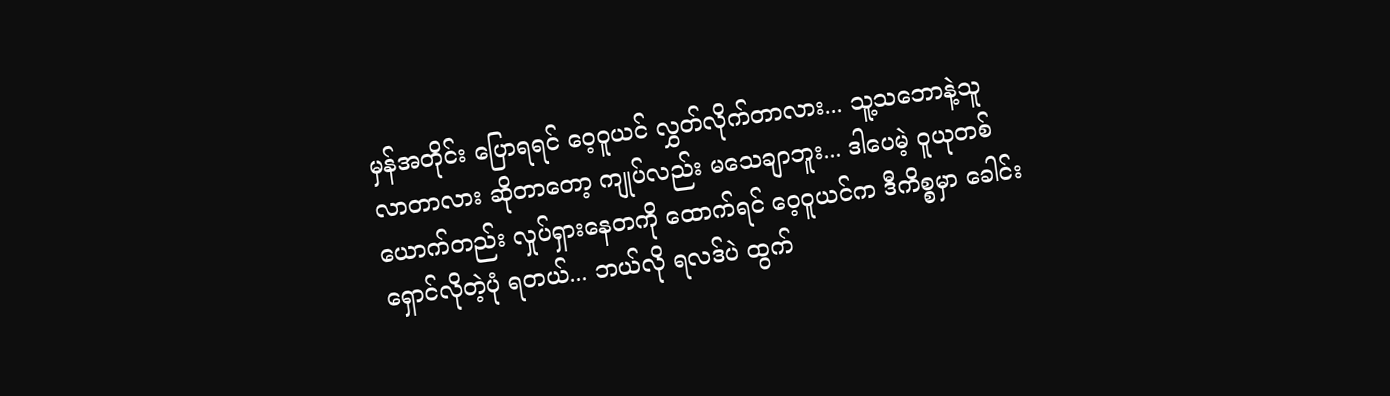မှန်အတိုင်း ပြောရရင် ဝေ့ဝူယင် လွှတ်လိုက်တာလား... သူ့သဘောနဲ့သူ လာတာလား ဆိုတာတော့ ကျုပ်လည်း မသေချာဘူး... ဒါပေမဲ့ ဝူယုတစ်ယောက်တည်း လှုပ်ရှားနေတကို ထောက်ရင် ‌ဝေ့ဝူယင်က ဒီကိစ္စမှာ ခေါင်းရှောင်လိုတဲ့ပုံ ရတယ်... ဘယ်လို ရလဒ်ပဲ ထွက်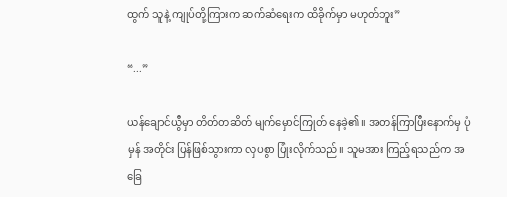ထွက် သူနဲ့ ကျုပ်တို့ကြားက ဆက်ဆံရေးက ထိခိုက်မှာ မဟုတ်ဘူး”

“...”

ယန်ချောင်ယွီမှာ တိတ်တဆိတ် မျက်မှောင်ကြုတ် နေခဲ့၏။ အတန်ကြာပြီးနောက်မှ ပုံမှန် အတိုင်း ပြန်ဖြစ်သွားကာ လှပစွာ ပြုံးလိုက်သည်။ သူမအား ကြည့်ရသည်က အခြေ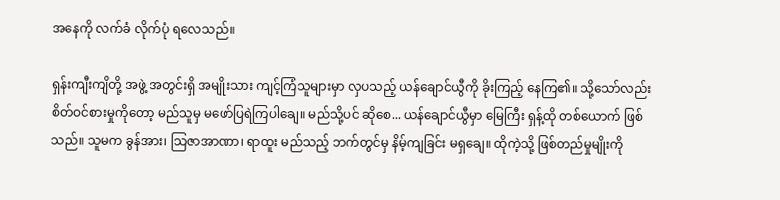အနေကို လက်ခံ လိုက်ပုံ ရလေသည်။

ရှန်းကျီးကျိတို့ အဖွဲ့ အတွင်းရှိ အမျိုးသား ကျင့်ကြံသူများမှာ လှပသည့် ယန်ချောင်ယွီကို ခိုးကြည့် နေကြ၏။ သို့သော်လည်း စိတ်ဝင်စားမှုကိုတော့ မည်သူမှ မဖော်ပြရဲကြပါချေ။ မည်သို့ပင် ဆိုစေ... ယန်ချောင်ယွီမှာ မြေကြီး ရှန့်ထို တစ်ယောက် ဖြစ်သည်။ သူမက ခွန်အား၊ သြဇာအာဏာ၊ ရာထူး မည်သည့် ဘက်တွင်မှ နိမ့်ကျခြင်း မရှချေ။ ထိုကဲ့သို့ ဖြစ်တည်မှုမျိုးကို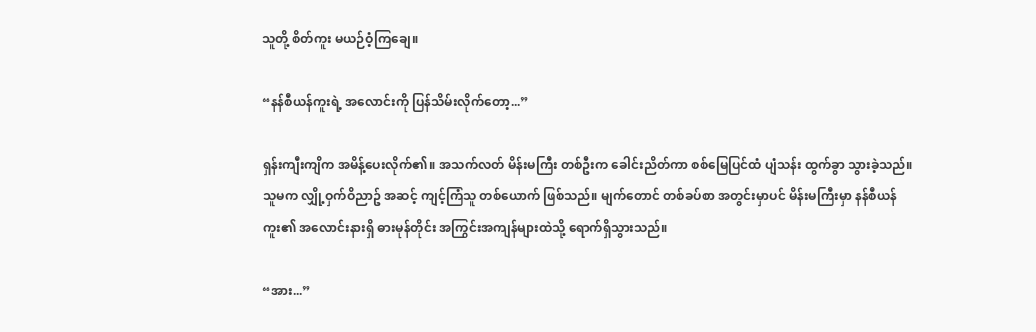သူတို့ စိတ်ကူး မယဉ်ဝံ့ကြချေ။

“နန်စီယန်ကူးရဲ့ အလောင်းကို ပြန်သိမ်းလိုက်တော့...”

ရှန်းကျီးကျိက အမိန့်ပေးလိုက်၏။ အသက်လတ် မိန်းမကြီး တစ်ဦးက ခေါင်းညိတ်ကာ စစ်မြေပြင်ထံ ပျံသန်း ထွက်ခွာ သွားခဲ့သည်။ သူမက လျှို့ဝှက်ဝိညာဥ် အဆင့် ကျင့်ကြံသူ တစ်‌ယောက် ဖြစ်သည်။ မျက်တောင် တစ်ခပ်စာ အတွင်းမှာပင် မိန်းမကြီးမှာ နန်စီယန်ကူး၏ အလောင်းနားရှိ ဓားမုန်တိုင်း အကြွင်းအကျန်များထဲသို့ ရောက်ရှိသွားသည်။

“အား...”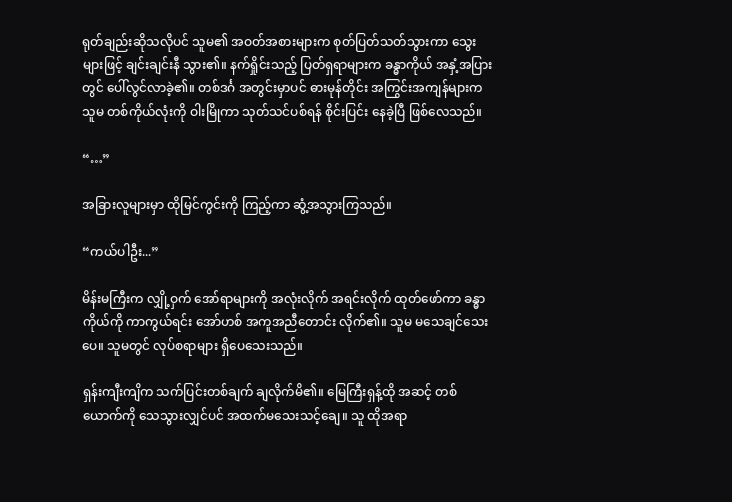ရုတ်ချည်းဆိုသလိုပင် သူမ၏ အဝတ်အစားများက စုတ်ပြတ်သတ်သွားကာ သွေးများဖြင့် ချင်းချင်းနီ သွား၏။ နက်ရှိုင်းသည့် ပြတ်ရှရာများက ခန္ဓာကိုယ် အနှံ့အပြားတွင် ပေါ်လွင်လာခဲ့၏။ တစ်ဒင်္ဂ အတွင်းမှာပင် ဓားမုန်တိုင်း အကြွင်းအကျန်များက သူမ တစ်ကိုယ်လုံးကို ဝါးမြိုကာ သုတ်သင်ပစ်ရန် စိုင်းပြင်း နေခဲ့ပြီ ဖြစ်လေသည်။

“…”

အခြားလူများမှာ ထိုမြင်ကွင်းကို ကြည့်ကာ ဆွံ့အသွားကြသည်။

“ကယ်ပါဦး...”

မိန်းမကြီးက လျှို့ဝှက် ‌အော်ရာများကို အလုံးလိုက် အရင်းလိုက် ထုတ်ဖော်ကာ ခန္ဓာကိုယ်ကို ကာကွယ်ရင်း အော်ဟစ် အကူအညီတောင်း လိုက်၏။ သူမ မသေချင်သေးပေ။ သူမတွင် လုပ်စရာများ ရှိပေသေးသည်။

ရှန်းကျီးကျိက သက်ပြင်းတစ်ချက် ချလိုက်မိ၏။ မြေကြီးရှန့်ထို အဆင့် တစ်ယောက်ကို သေသွားလျှင်ပင် အထက်မသေးသင့်ချေ။ သူ ထိုအရာ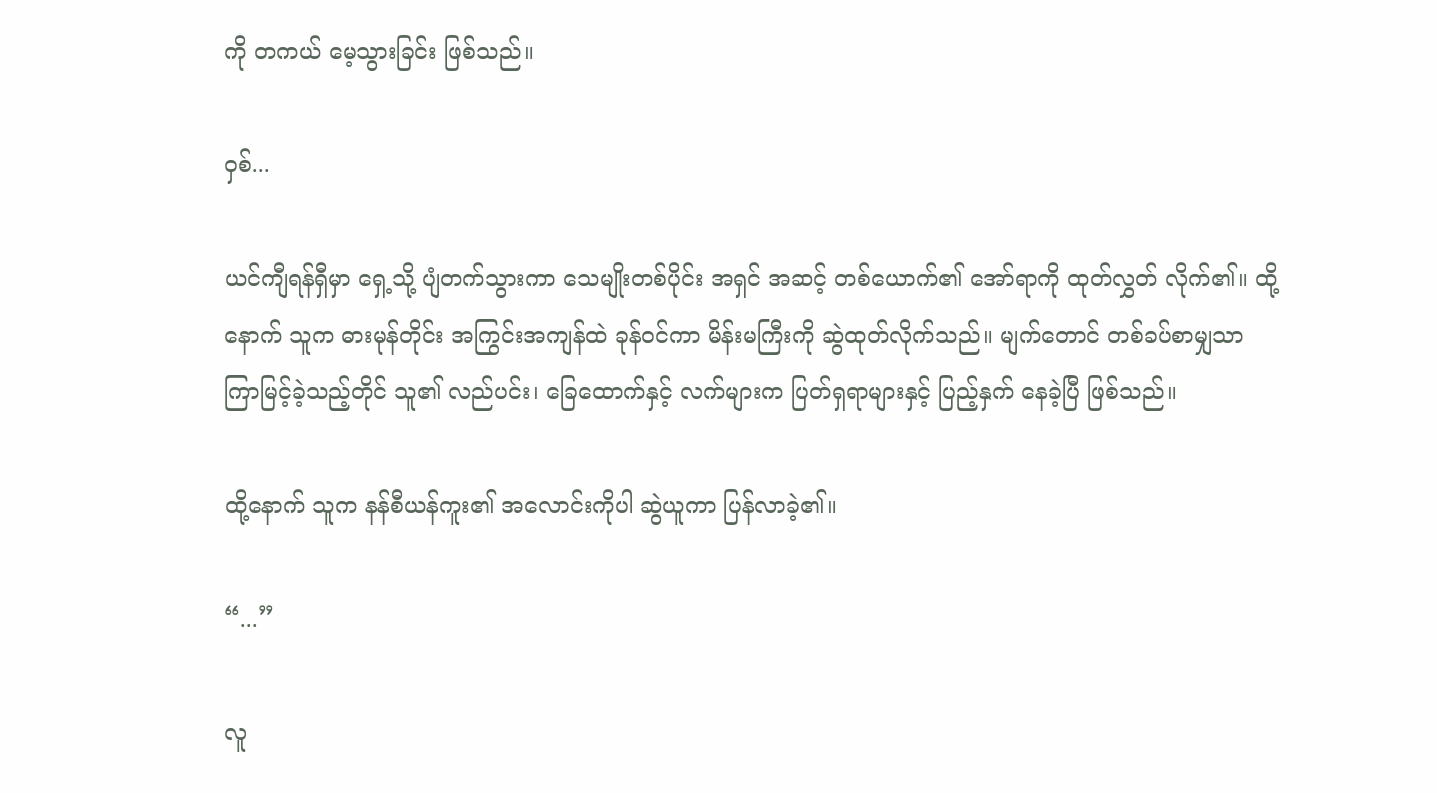ကို တကယ် မေ့သွားခြင်း ဖြစ်သည်။

ဝှစ်...

ယင်ကျီရန်ရှီမှာ ရှေ့သို့ ပျံတက်သွားကာ သေမျိုးတစ်ပိုင်း အရှင် အဆင့် တစ်ယောက်၏ အော်ရာကို ထုတ်လွှတ် လိုက်၏။ ထို့နောက် သူက ဓားမုန်တိုင်း အကြွင်းအကျန်ထဲ ခုန်ဝင်ကာ မိန်းမကြီးကို ဆွဲထုတ်လိုက်သည်။ မျက်တောင် တစ်ခပ်စာမျှသာ ကြာမြင့်ခဲ့သည့်တိုင် သူ၏ လည်ပင်း၊ ခြေထောက်နှင့် လက်များက ပြတ်ရှရာများနှင့် ပြည့်နှက် နေခဲ့ပြီ ဖြစ်သည်။

ထို့နောက် သူက နန်စီယန်ကူး၏ အလောင်းကိုပါ ဆွဲယူကာ ပြန်လာခဲ့၏။

“...”

လူ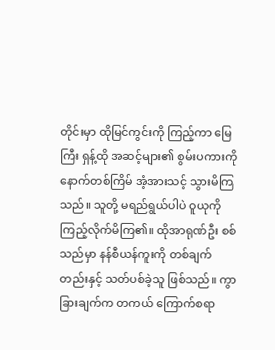တိုင်းမှာ ထိုမြင်ကွင်းကို ကြည့်ကာ မြေကြီး ရှန့်ထို အဆင့်များ၏ စွမ်းပကားကို နောက်တစ်ကြိမ် အံ့အားသင့် သွားမိကြသည်။ သူတို့ မရည်ရွယ်ပါပဲ ဝူယုကို ကြည့်လိုက်မိကြ၏။ ထိုအာရုဏ်ဦး စစ်သည်မှာ နန်စီယန်ကူးကို တစ်ချက်တည်းနှင့် သတ်ပစ်ခဲ့သူ ဖြစ်သည်။ ကွာခြားချက်က တကယ် ကြောက်စရာ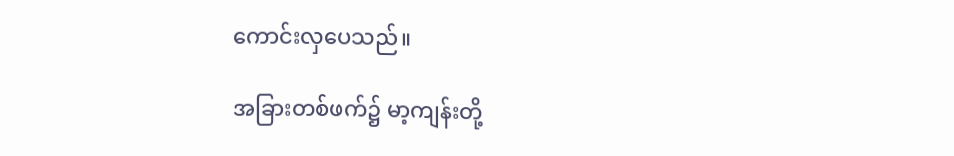ကောင်းလှပေသည်။

အခြားတစ်ဖက်၌ မာ့ကျန်းတို့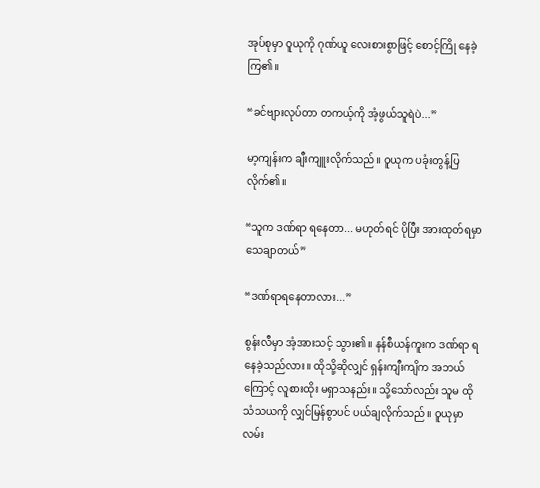အုပ်စုမှာ ဝူယုကို ဂုဏ်ယူ လေးစားစွာဖြင့် စောင့်ကြို နေခဲ့ကြ၏။

“ခင်ဗျားလုပ်တာ တကယ့်ကို အံ့ဖွယ်သူရဲပဲ...”

မာ့ကျန်းက ချီးကျူးလိုက်သည်။ ဝူယုက ပခုံးတွန့်ပြလိုက်၏။

“သူက ဒဏ်ရာ ရနေတာ... မဟုတ်ရင် ပိုပြီး အားထုတ်ရမှာ သေချာတယ်”

“ဒဏ်ရာရနေတာလား...”

စွန်းလီမှာ အံ့အားသင့် သွား၏။ နန်စီယန်ကူးက ဒဏ်ရာ ရနေခဲ့သည်လား။ ထိုသို့ဆိုလျှင် ရှန်းကျီးကျိက အဘယ်ကြောင့် လူစားထိုး မရှာသနည်း။ သို့သော်လည်း သူမ ထိုသံသယကို လျှင်မြန်စွာပင် ပယ်ချလိုက်သည်။ ဝူယုမှာ လမ်း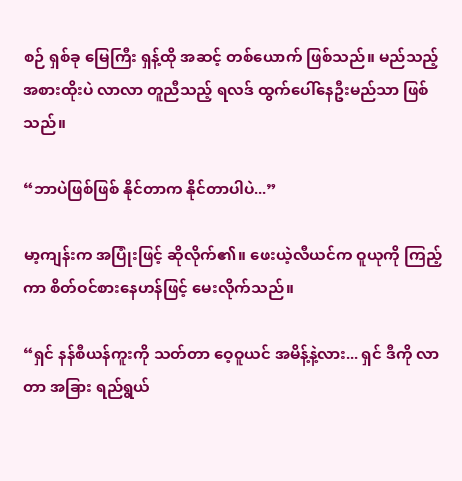စဉ် ရှစ်ခု မြေကြီး ရှန့်ထို အဆင့် တစ်ယောက် ဖြစ်သည်။ မည်သည့် အစားထိုးပဲ လာလာ တူညီသည့် ရလဒ် ထွက်ပေါ်နေဦးမည်သာ ဖြစ်သည်။

“ဘာပဲဖြစ်ဖြစ် နိုင်တာက နိုင်တာပါပဲ...”

မာ့ကျန်းက အပြုံးဖြင့် ဆိုလိုက်၏။ ဖေးယဲ့လီယင်က ဝူယုကို ကြည့်ကာ စိတ်ဝင်စားနေဟန်ဖြင့် မေးလိုက်သည်။

“ရှင် နန်စီယန်ကူးကို သတ်တာ ဝေ့ဝူယင် အမိန့်နဲ့လား... ရှင် ဒီကို လာတာ အခြား ရည်ရွယ်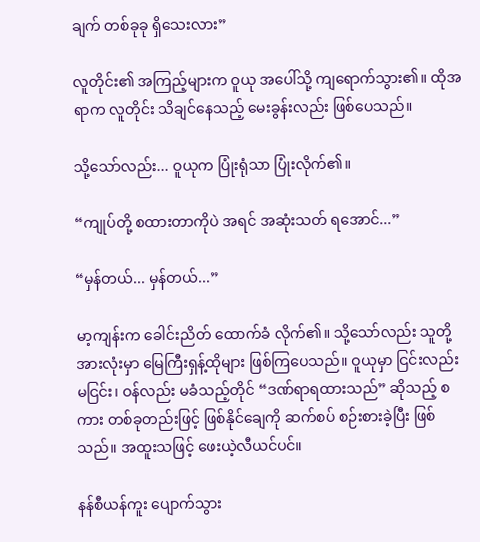ချက် တစ်ခုခု ရှိ‌သေးလား”

လူတိုင်း၏ အကြည့်များက ဝူယု အပေါ်သို့ ကျရောက်သွား၏။ ထိုအရာက လူတိုင်း သိချင်နေသည့် မေးခွန်းလည်း ဖြစ်ပေသည်။

သို့သော်လည်း... ဝူယုက ပြုံးရုံသာ ပြုံးလိုက်၏။

“ကျုပ်တို့ စထားတာကိုပဲ အရင် အဆုံးသတ် ရအောင်...”

“မှန်တယ်... မှန်တယ်...”

မာ့ကျန်းက ခေါင်းညိတ် ထောက်ခံ လိုက်၏။ သို့သော်လည်း သူတို့ အားလုံးမှာ မြေကြီးရှန့်ထိုများ ဖြစ်ကြပေသည်။ ဝူယုမှာ ငြင်းလည်း မငြင်း၊ ဝန်လည်း မခံသည့်တိုင် “ဒဏ်ရာရထားသည်” ဆိုသည့် စကား တစ်ခုတည်းဖြင့် ဖြစ်နိုင်ချေကို ဆက်စပ် စဉ်းစားခဲ့ပြီး ဖြစ်သည်။ အထူးသဖြင့် ဖေးယဲ့လီယင်ပင်။

နန်စီယန်ကူး ‌ပျောက်သွား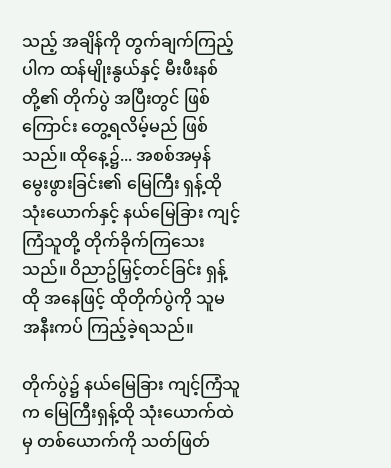သည့် အချိန်ကို တွက်ချက်ကြည့်ပါက ထန်မျိုးနွယ်နှင့် မီးဖီးနစ်တို့၏ တိုက်ပွဲ အပြီးတွင် ဖြစ်ကြောင်း တွေ့ရလိမ့်မည် ဖြစ်သည်။ ထိုနေ့၌... အစစ်အမှန် မွေးဖွားခြင်း၏ မြေကြီး ရှန့်ထို သုံးယောက်နှင့် နယ်မြေခြား ကျင့်ကြံသူတို့ တိုက်ခိုက်ကြသေးသည်။ ဝိညာဥ်မြှင့်တင်ခြင်း ရှန့်ထို အနေဖြင့် ထိုတိုက်ပွဲကို သူမ အနီးကပ် ကြည့်ခဲ့ရသည်။

တိုက်ပွဲ၌ နယ်မြေခြား ကျင့်ကြံသူက မြေကြီးရှန့်ထို သုံးယောက်ထဲမှ တစ်ယောက်ကို သတ်ဖြတ်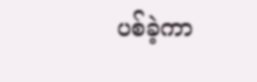ပစ်ခဲ့ကာ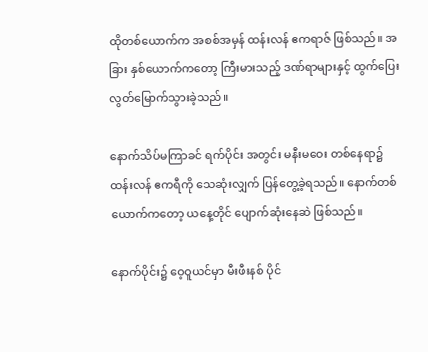ထိုတစ်ယောက်က အစစ်အမှန် ထန်းလန် ဧကရာဇ် ဖြစ်သည်။ အခြား နှစ်‌ယောက်ကတော့ ကြီးမားသည့် ဒဏ်ရာများနှင့် ထွက်ပြေး လွတ်မြောက်သွားခဲ့သည်။

နောက်သိပ်မကြာခင် ရက်ပိုင်း အတွင်း မနီးမဝေး တစ်နေရာ၌ ထန်းလန် ဧကရီကို သေဆုံးလျှက် ပြန်တွေ့ခဲ့ရသည်။ နောက်တစ်ယောက်ကတော့ ယနေ့တိုင် ပျောက်ဆုံးနေဆဲ ဖြစ်သည်။

နောက်ပိုင်း၌ ဝေ့ဝူယင်မှာ မီးဖီးနစ် ပိုင်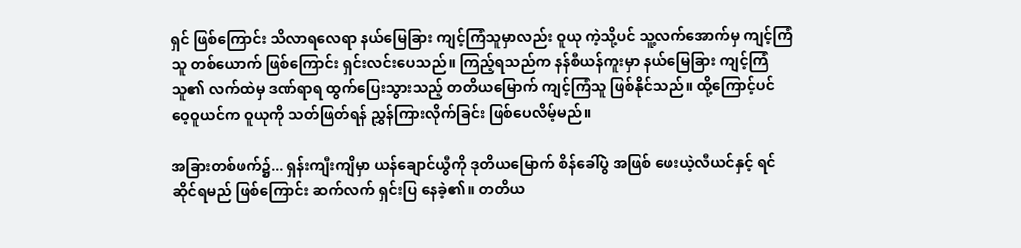ရှင် ဖြစ်ကြောင်း သိလာရလေရာ နယ်မြေခြား ကျင့်ကြံသူမှာလည်း ဝူယု ကဲ့သို့ပင် သူ့လက်အောက်မှ ကျင့်ကြံသူ တစ်‌ယောက် ဖြစ်ကြောင်း ရှင်းလင်းပေသည်။ ကြည့်ရသည်က နန်စီယန်ကူးမှာ နယ်မြေခြား ကျင့်ကြံသူ၏ လက်ထဲမှ ဒဏ်ရာရ ထွက်ပြေးသွားသည့် တတိယမြောက် ကျင့်ကြံသူ ဖြစ်နိုင်သည်။ ထို့ကြောင့်ပင် ဝေ့ဝူယင်က ဝူယုကို သတ်ဖြတ်ရန် ညွှန်ကြားလိုက်ခြင်း ဖြစ်ပေလိမ့်မည်။

အခြားတစ်ဖက်၌... ရှန်းကျီးကျိမှာ ယန်ချောင်ယွီကို ဒုတိယမြောက် စိန်ခေါ်ပွဲ အဖြစ် ဖေးယဲ့လီယင်နှင့် ရင်ဆိုင်ရမည် ဖြစ်ကြောင်း ဆက်လက် ရှင်းပြ နေခဲ့၏။ တတိယ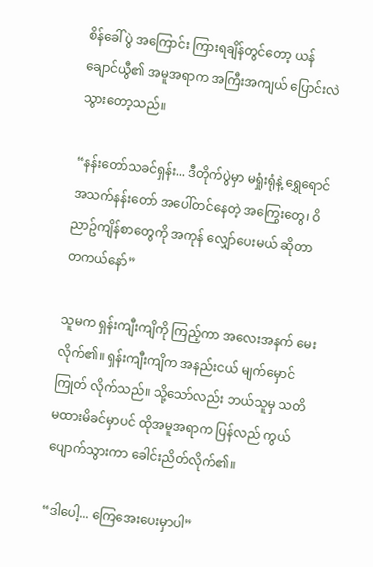စိန်ခေါ်ပွဲ အကြောင်း ကြားရချိန်တွင်တော့ ယန်ချောင်ယွီ၏ အမူအရာက အကြီးအကျယ် ပြောင်းလဲ သွားတော့သည်။

“နန်းတော်သခင်ရှန်း... ဒီတိုက်ပွဲမှာ မရှုံးရုံနဲ့ ရွှေရောင် အသက်နန်းတော် အ‌ပေါ်တင်နေတဲ့ အကြွေးတွေ၊ ဝိညာဥ်ကျိန်စာတွေကို အကုန် လျှော်ပေးမယ် ဆိုတာ တကယ်နော်”

သူမက ရှန်းကျီးကျိကို ကြည့်ကာ အလေးအနက် မေးလိုက်၏။ ရှန်းကျီးကျိက အနည်းငယ် မျက်မှောင်ကြုတ် လိုက်သည်။ သို့သော်လည်း ဘယ်သူမှ သတိမထားမိခင်မှာပင် ထိုအမူအရာက ပြန်လည် ကွယ်ပျောက်သွားကာ ခေါင်းညိတ်လိုက်၏။

“ဒါပေါ့... ကြေအေးပေးမှာပါ”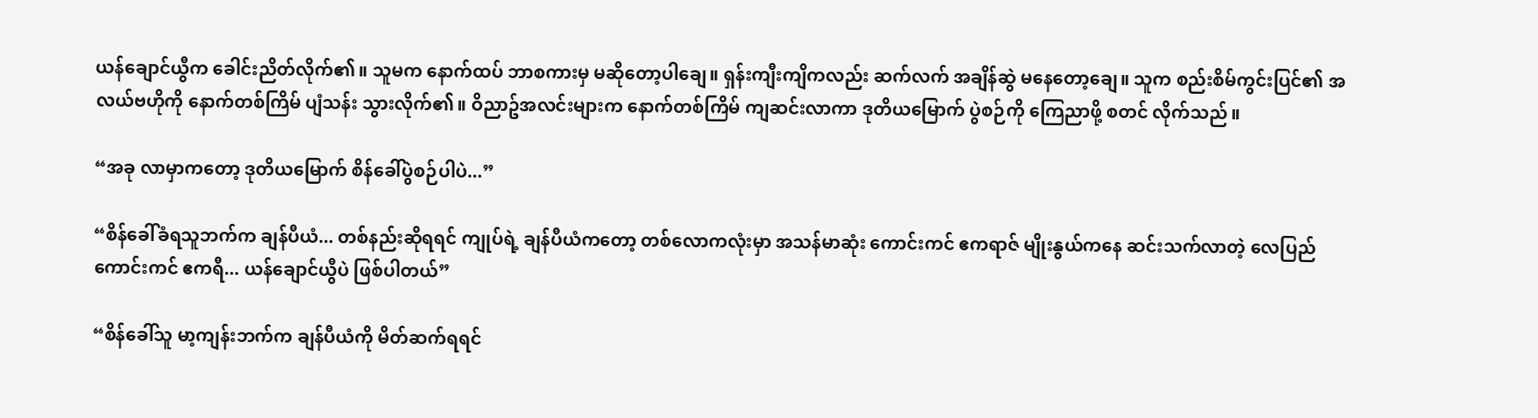ယန်ချောင်ယွီက ခေါင်းညိတ်လိုက်၏။ သူမက နောက်ထပ် ဘာစကားမှ မဆိုတော့ပါချေ။ ရှန်းကျီးကျိကလည်း ဆက်လက် အချိန်ဆွဲ မနေတော့ချေ။ သူက စည်းစိမ်ကွင်းပြင်၏ အလယ်ဗဟိုကို ‌နောက်တစ်ကြိမ် ပျံသန်း သွားလိုက်၏။ ဝိညာဥ်အလင်းများက နောက်တစ်ကြိမ် ကျဆင်းလာကာ ဒုတိယမြောက် ပွဲစဉ်ကို ကြေညာဖို့ စတင် လိုက်သည်။

“အခု လာမှာကတော့ ဒုတိယမြောက် စိန်‌ခေါ်ပွဲစဉ်ပါပဲ...”

“စိန်ခေါ်ခံရသူဘက်က ချန်ပီယံ... တစ်နည်းဆိုရရင် ကျုပ်ရဲ့ ချန်ပီယံကတော့ တစ်လောကလုံးမှာ အသန်မာဆုံး ကောင်းကင် ဧကရာဇ် မျိုးနွယ်ကနေ ဆင်းသက်လာတဲ့ လေပြည်ကောင်းကင် ဧကရီ... ယန်ချောင်ယွီပဲ ဖြစ်ပါတယ်”

“စိန်ခေါ်သူ မာ့ကျန်းဘက်က ချန်ပီယံကို မိတ်ဆက်ရရင်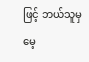ဖြင့် ဘယ်သူမှ မေ့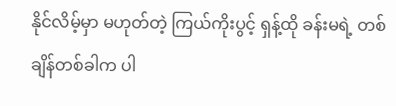နိုင်လိမ့်မှာ မဟုတ်တဲ့ ကြယ်ကိုးပွင့် ရှန့်ထို ခန်းမရဲ့ တစ်ချိန်တစ်ခါက ပါ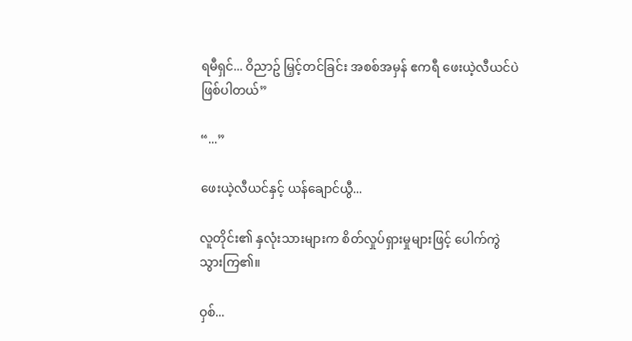ရမီရှင်... ဝိညာဥ် မြှင့်တင်ခြင်း အစစ်အမှန် ဧကရီ ‌ဖေးယဲ့လီယင်ပဲ ဖြစ်ပါတယ်”

“...”

ဖေးယဲ့လီယင်နှင့် ယန်ချောင်ယွီ...

လူတိုင်း၏ နှလုံးသားများက စိတ်လှုပ်ရှားမှုများဖြင့် ပေါက်ကွဲ သွားကြ၏။

ဝှစ်...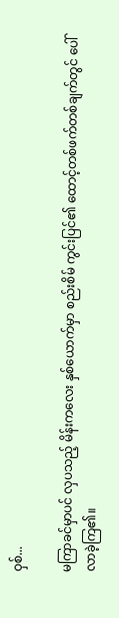ဝှစ်...

မကြာခင်မှာပင် လှပသည့် မိန်းကလေး နှစ်ယောက်မှာ စည်းစိမ် ကွင်းပြင်၏ ထောင့်တစ်ဖက်တစ်ချက်တွင် ပေါ်လာခဲ့ကြ၏။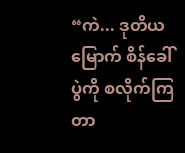“ကဲ... ဒုတိယမြောက် စိန်ခေါ်ပွဲကို စလိုက်ကြတာ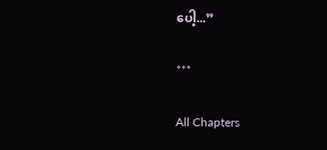ပေါ့...”

***

All Chapters